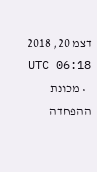דצמ 20, 2018 06:18 UTC
  • מכונת ההפחדה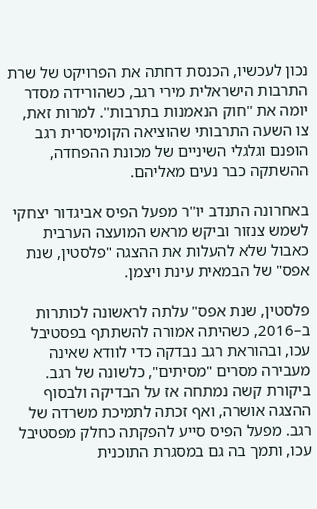נכון לעכשיו, הכנסת דחתה את הפרויקט של שרת התרבות הישראלית מירי רגב, כשהורידה מסדר יומה את ''חוק הנאמנות בתרבות''. למרות זאת, צו השעה התרבותי שהוציאה הקומיסרית רגב הופנם וגלגלי השיניים של מכונת ההפחדה, ההשתקה כבר נעים מאליהם.

באחרונה התנדב יו''ר מפעל הפיס אביגדור יצחקי לשמש צנזור וביקש מראש המועצה הערבית כאבול שלא להעלות את ההצגה "פלסטין, שנת אפס" של הבמאית עינת ויצמן.

פלסטין, שנת אפס" עלתה לראשונה לכותרות ב–2016, כשהיתה אמורה להשתתף בפסטיבל עכו, ובהוראת רגב נבדקה כדי לוודא שאינה מעבירה מסרים "מסיתים", כלשונה של רגב. ביקורת קשה נמתחה אז על הבדיקה ולבסוף ההצגה אושרה, ואף זכתה לתמיכת משרדה של רגב. מפעל הפיס סייע להפקתה כחלק מפסטיבל עכו, ותמך בה גם במסגרת התוכנית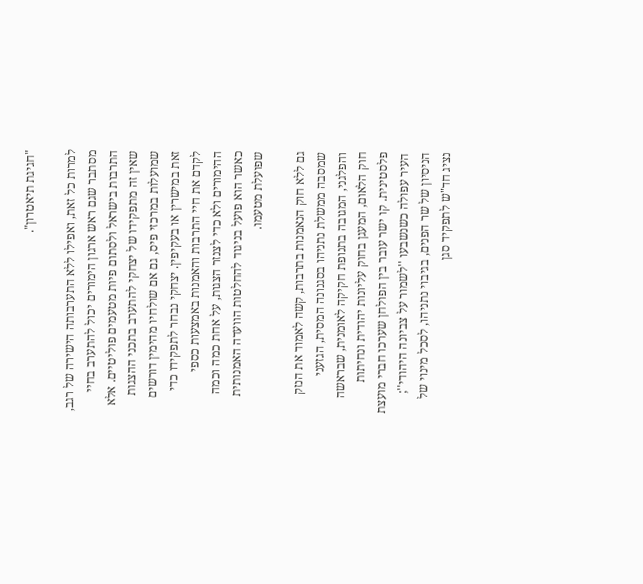"חגיגת תיאטרון".

למרות כל זאת, ואפילו ללא התערבותה הישירה של רגב, מסתבר שגם ראש ארגון הימורים יכול להתערב בחיי התרבות בישראל ולסתום פיות מטעמים פוליטיים. אלא שאין זה מתפקידו של יצחקי להתערב בתכני ההצגות שמועלות במרכזי פיס, גם אם שולחיו מהימין דורשים זאת במישרין או בעקיפין. יצחקי נבחר לתפקידו כדי לקדם את חיי התרבות והאמנות באמצעות כספי ההימורים ולא כדי לצנזר הצגות, על אחת כמה וכמה כאשר הוא פועל בניגוד להחלטות הוועדה האמנותית שפועלת מטעמו.

גם ללא חוק הנאמנות בתרבות, קשה לאמוד את הנזק שמסבה ממשלת נתניהו בסגנונה המסית, הגזעני והפלגני, המגובה בתנופת חקיקה לאומנית, שבראשה חוק הלאום, המעגן בחוק עליונות יהודית ונחיתות פלסטינית. קו ישר עובר בין הפולחן שערכו חברי מועצת העיר עפולה כשנשבעו ''לשמור על צביונה היהודי''; הניסיון של שר הפנים, בגיבוי נתניהו, לסכל מינוי של נציג חד"ש לתפקיד סגן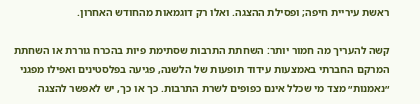ראשת עיריית חיפה; ופסילת ההצגה. ואלו רק דוגמאות מהחודש האחרון.

קשה להעריך מה חמור יותר: השחתת התרבות שסתימת פיות בהכרח גוררת או השחתת המרקם החברתי באמצעות עידוד תופעות של הלשנה, פגיעה בפלסטינים ואפילו מפגני ״נאמנות״ מצד מי שכלל אינם כפופים לשרת התרבות. כך או כך, יש לאפשר להצגה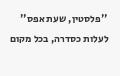''פלסטין, שעת אפס'' לעלות כסדרה, בכל מקום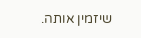שיזמין אותה.